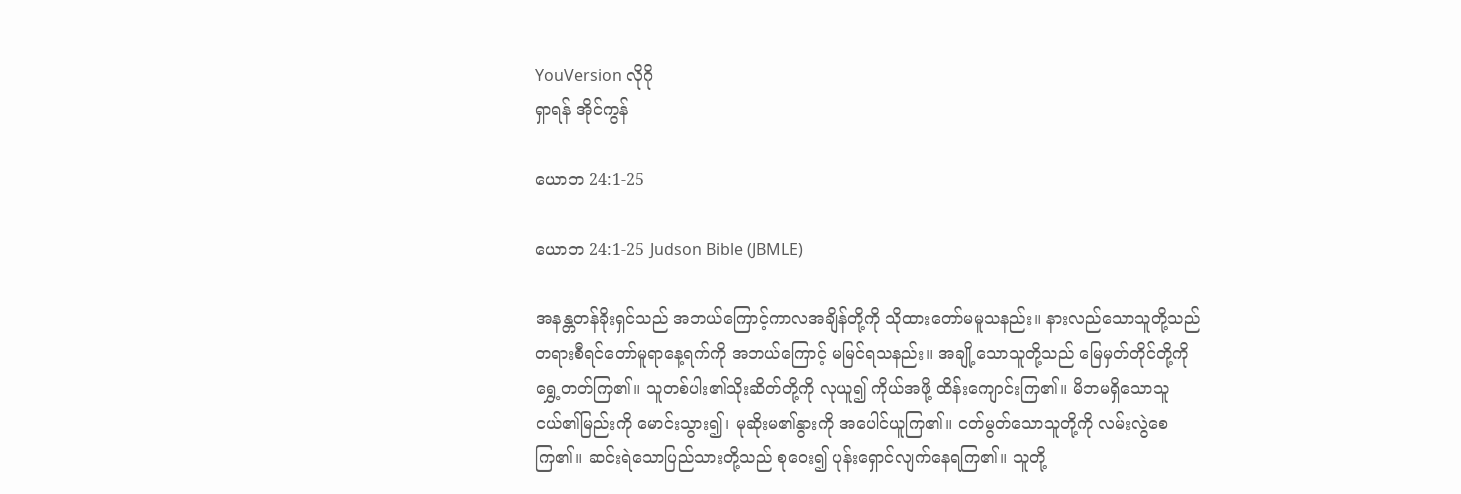YouVersion လိုဂို
ရှာရန် အိုင်ကွန်

ယောဘ 24:1-25

ယောဘ 24:1-25 Judson Bible (JBMLE)

အနန္တတန်ခိုးရှင်သည် အဘယ်ကြောင့်ကာလအချိန်တို့ကို သိုထားတော်မမူသနည်း။ နားလည်သောသူတို့သည် တရားစီရင်တော်မူရာနေ့ရက်ကို အဘယ်ကြောင့် မမြင်ရသနည်း။ အချို့သောသူတို့သည် မြေမှတ်တိုင်တို့ကို ရွှေ့တတ်ကြ၏။ သူတစ်ပါး၏သိုးဆိတ်တို့ကို လုယူ၍ ကိုယ်အဖို့ ထိန်းကျောင်းကြ၏။ မိဘမရှိသောသူငယ်၏မြည်းကို မောင်းသွား၍၊ မုဆိုးမ၏နွားကို အပေါင်ယူကြ၏။ ငတ်မွတ်သောသူတို့ကို လမ်းလွဲစေကြ၏။ ဆင်းရဲသောပြည်သားတို့သည် စုဝေး၍ ပုန်းရှောင်လျက်နေရကြ၏။ သူတို့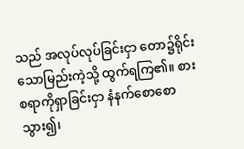သည် အလုပ်လုပ်ခြင်းငှာ တော၌ရိုင်းသောမြည်းကဲ့သို့ ထွက်ရကြ၏။ စားစရာကိုရှာခြင်းငှာ နံနက်စောစောသွား၍၊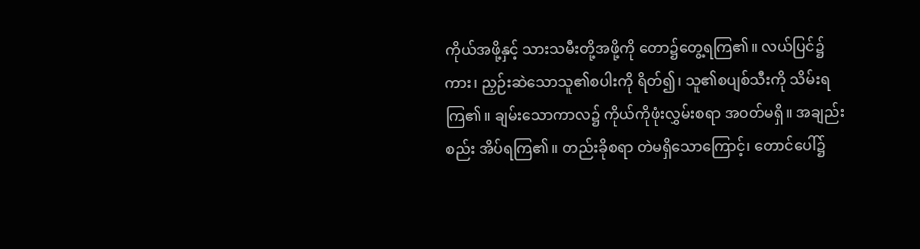ကိုယ်အဖို့နှင့် သားသမီးတို့အဖို့ကို တော၌တွေ့ရကြ၏။ လယ်ပြင်၌ကား၊ ညှဉ်းဆဲသောသူ၏စပါးကို ရိတ်၍၊ သူ၏စပျစ်သီးကို သိမ်းရကြ၏။ ချမ်းသောကာလ၌ ကိုယ်ကိုဖုံးလွှမ်းစရာ အဝတ်မရှိ။ အချည်းစည်း အိပ်ရကြ၏။ တည်းခိုစရာ တဲမရှိသောကြောင့်၊ တောင်ပေါ်၌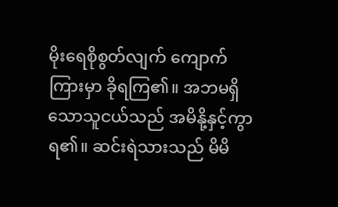မိုးရေစိုစွတ်လျက် ကျောက်ကြားမှာ ခိုရကြ၏။ အဘမရှိသောသူငယ်သည် အမိနို့နှင့်ကွာရ၏။ ဆင်းရဲသားသည် မိမိ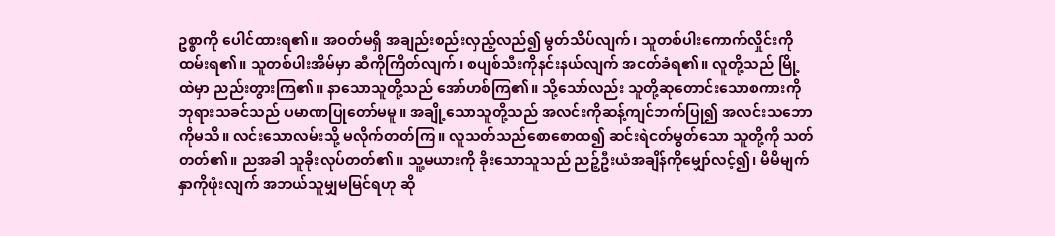ဥစ္စာကို ပေါင်ထားရ၏။ အဝတ်မရှိ အချည်းစည်းလှည့်လည်၍ မွတ်သိပ်လျက်၊ သူတစ်ပါးကောက်လှိုင်းကို ထမ်းရ၏။ သူတစ်ပါးအိမ်မှာ ဆီကိုကြိတ်လျက်၊ စပျစ်သီးကိုနင်းနယ်လျက် အငတ်ခံရ၏။ လူတို့သည် မြို့ထဲမှာ ညည်းတွားကြ၏။ နာသောသူတို့သည် အော်ဟစ်ကြ၏။ သို့သော်လည်း သူတို့ဆုတောင်းသောစကားကို ဘုရားသခင်သည် ပမာဏပြုတော်မမူ။ အချို့သောသူတို့သည် အလင်းကိုဆန့်ကျင်ဘက်ပြု၍ အလင်းသဘောကိုမသိ။ လင်းသောလမ်းသို့ မလိုက်တတ်ကြ။ လူသတ်သည်စောစောထ၍ ဆင်းရဲငတ်မွတ်သော သူတို့ကို သတ်တတ်၏။ ညအခါ သူခိုးလုပ်တတ်၏။ သူ့မယားကို ခိုးသောသူသည် ညဉ့်ဦးယံအချိန်ကိုမျှော်လင့်၍၊ မိမိမျက်နှာကိုဖုံးလျက် အဘယ်သူမျှမမြင်ရဟု ဆို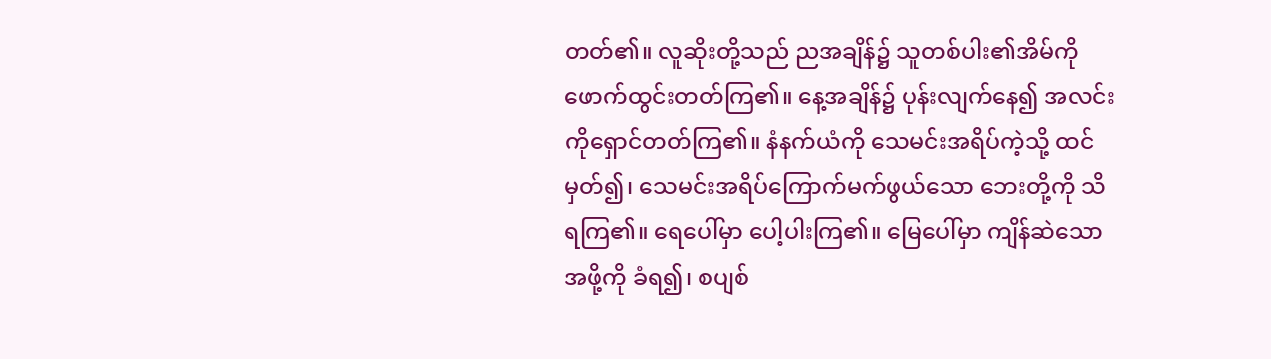တတ်၏။ လူဆိုးတို့သည် ညအချိန်၌ သူတစ်ပါး၏အိမ်ကို ဖောက်ထွင်းတတ်ကြ၏။ နေ့အချိန်၌ ပုန်းလျက်နေ၍ အလင်းကိုရှောင်တတ်ကြ၏။ နံနက်ယံကို သေမင်းအရိပ်ကဲ့သို့ ထင်မှတ်၍၊ သေမင်းအရိပ်ကြောက်မက်ဖွယ်သော ဘေးတို့ကို သိရကြ၏။ ရေပေါ်မှာ ပေါ့ပါးကြ၏။ မြေပေါ်မှာ ကျိန်ဆဲသောအဖို့ကို ခံရ၍၊ စပျစ်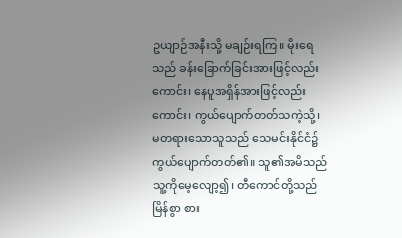ဥယျာဉ်အနီးသို့ မချဉ်းရကြ။ မိုးရေသည် ခန်းခြောက်ခြင်းအားဖြင့်လည်းကောင်း၊ နေပူအရှိန်အားဖြင့်လည်းကောင်း၊ ကွယ်ပျောက်တတ်သကဲ့သို့၊ မတရားသောသူသည် သေမင်းနိုင်ငံ၌ ကွယ်ပျောက်တတ်၏။ သူ၏အမိသည် သူ့ကိုမေ့လျော့၍၊ တီကောင်တို့သည် မြိန်စွာ စား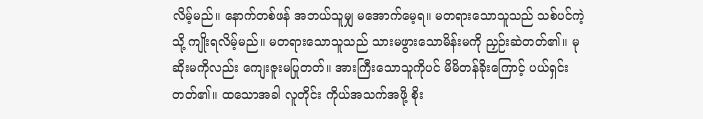လိမ့်မည်။ နောက်တစ်ဖန် အဘယ်သူမျှ မအောက်မေ့ရ။ မတရားသောသူသည် သစ်ပင်ကဲ့သို့ ကျိုးရလိမ့်မည်။ မတရားသောသူသည် သားမဖွားသောမိန်းမကို ညှဉ်းဆဲတတ်၏။ မုဆိုးမကိုလည်း ကျေးဇူးမပြုတတ်။ အားကြီးသောသူကိုပင် မိမိတန်ခိုးကြောင့် ပယ်ရှင်းတတ်၏။ ထသောအခါ လူတိုင်း ကိုယ်အသက်အဖို့ စိုး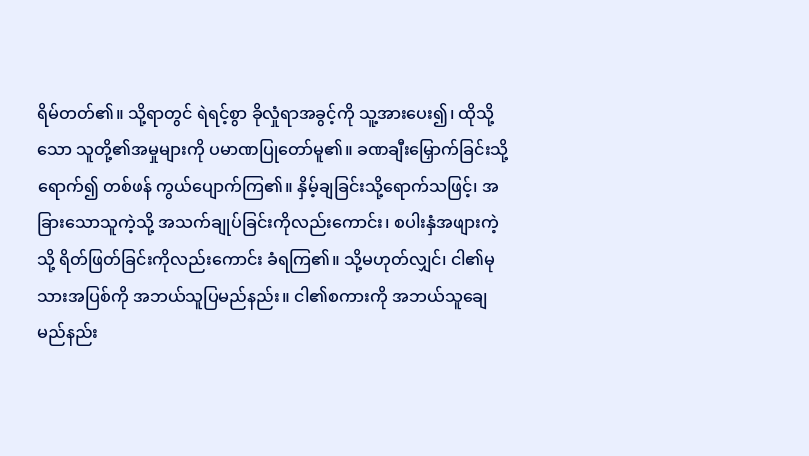ရိမ်တတ်၏။ သို့ရာတွင် ရဲရင့်စွာ ခိုလှုံရာအခွင့်ကို သူ့အားပေး၍၊ ထိုသို့သော သူတို့၏အမှုများကို ပမာဏပြုတော်မူ၏။ ခဏချီးမြှောက်ခြင်းသို့ရောက်၍ တစ်ဖန် ကွယ်ပျောက်ကြ၏။ နှိမ့်ချခြင်းသို့ရောက်သဖြင့်၊ အခြားသောသူကဲ့သို့ အသက်ချုပ်ခြင်းကိုလည်းကောင်း၊ စပါးနှံအဖျားကဲ့သို့ ရိတ်ဖြတ်ခြင်းကိုလည်းကောင်း ခံရကြ၏။ သို့မဟုတ်လျှင်၊ ငါ၏မုသားအပြစ်ကို အဘယ်သူပြမည်နည်း။ ငါ၏စကားကို အဘယ်သူချေမည်နည်း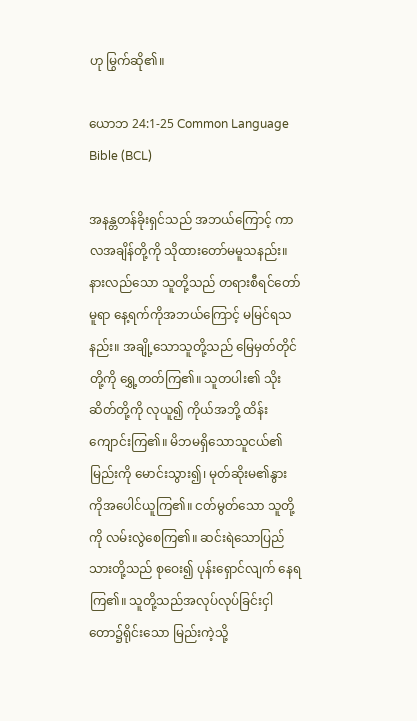ဟု မြွက်ဆို၏။

ယောဘ 24:1-25 Common Language Bible (BCL)

အနန္တတန်ခိုးရှင်သည် အဘယ်ကြောင့် ကာလအချိန်တို့ကို သိုထားတော်မမူသနည်း။ နားလည်သော သူတို့သည် တရားစီရင်တော်မူရာ နေ့ရက်ကိုအဘယ်ကြောင့် မမြင်ရသနည်း။ အချို့သောသူတို့သည် မြေမှတ်တိုင်တို့ကို ရွှေ့တတ်ကြ၏။ သူတပါး၏ သိုးဆိတ်တို့ကို လုယူ၍ ကိုယ်အဘို့ ထိန်းကျောင်းကြ၏။ မိဘမရှိသောသူငယ်၏မြည်းကို မောင်းသွား၍၊ မုတ်ဆိုးမ၏နွား ကိုအပေါင်ယူကြ၏။ ငတ်မွတ်သော သူတို့ကို လမ်းလွဲစေကြ၏။ ဆင်းရဲသောပြည်သားတို့သည် စုဝေး၍ ပုန်းရှောင်လျက် နေရကြ၏။ သူတို့သည်အလုပ်လုပ်ခြင်းငှါ တော၌ရိုင်းသော မြည်းကဲ့သို့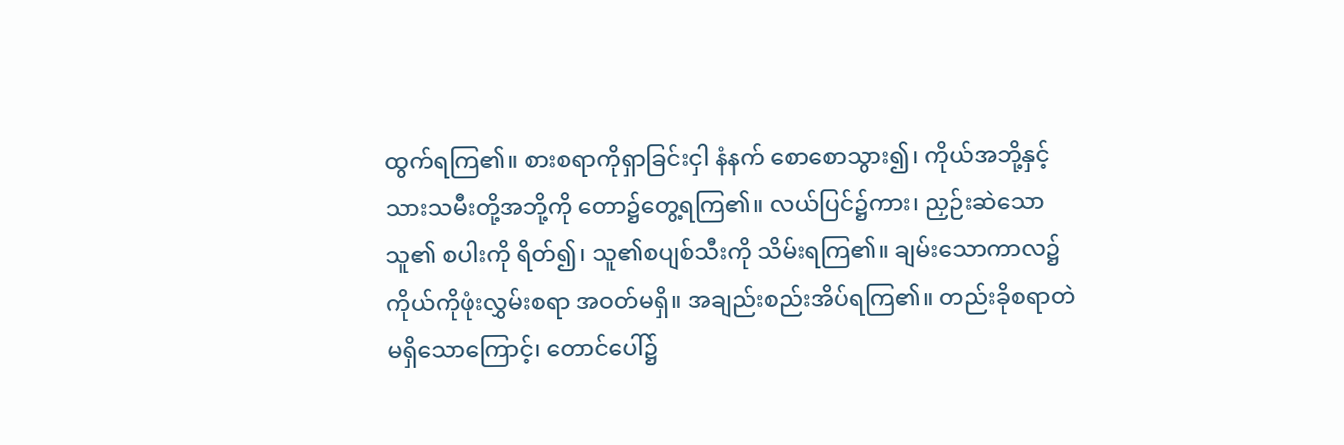ထွက်ရကြ၏။ စားစရာကိုရှာခြင်းငှါ နံနက် စောစောသွား၍၊ ကိုယ်အဘို့နှင့် သားသမီးတို့အဘို့ကို တော၌တွေ့ရကြ၏။ လယ်ပြင်၌ကား၊ ညှဉ်းဆဲသောသူ၏ စပါးကို ရိတ်၍၊ သူ၏စပျစ်သီးကို သိမ်းရကြ၏။ ချမ်းသောကာလ၌ ကိုယ်ကိုဖုံးလွှမ်းစရာ အဝတ်မရှိ။ အချည်းစည်းအိပ်ရကြ၏။ တည်းခိုစရာတဲမရှိသောကြောင့်၊ တောင်ပေါ်၌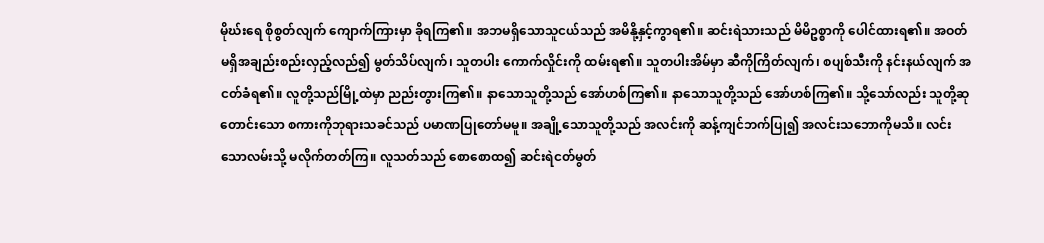မိုဃ်းရေ စိုစွတ်လျက် ကျောက်ကြားမှာ ခိုရကြ၏။ အဘမရှိသောသူငယ်သည် အမိနို့နှင့်ကွာရ၏။ ဆင်းရဲသားသည် မိမိဥစ္စာကို ပေါင်ထားရ၏။ အဝတ်မရှိအချည်းစည်းလှည့်လည်၍ မွတ်သိပ်လျက်၊ သူတပါး ကောက်လှိုင်းကို ထမ်းရ၏။ သူတပါးအိမ်မှာ ဆီကိုကြိတ်လျက်၊ စပျစ်သီးကို နင်းနယ်လျက် အငတ်ခံရ၏။ လူတို့သည်မြို့ထဲမှာ ညည်းတွားကြ၏။ နာသောသူတို့သည် အော်ဟစ်ကြ၏။ နာသောသူတို့သည် အော်ဟစ်ကြ၏။ သို့သော်လည်း သူတို့ဆုတောင်းသော စကားကိုဘုရားသခင်သည် ပမာဏပြုတော်မမူ။ အချို့သောသူတို့သည် အလင်းကို ဆန့်ကျင်ဘက်ပြု၍ အလင်းသဘောကိုမသိ။ လင်းသောလမ်းသို့ မလိုက်တတ်ကြ။ လူသတ်သည် စောစောထ၍ ဆင်းရဲငတ်မွတ်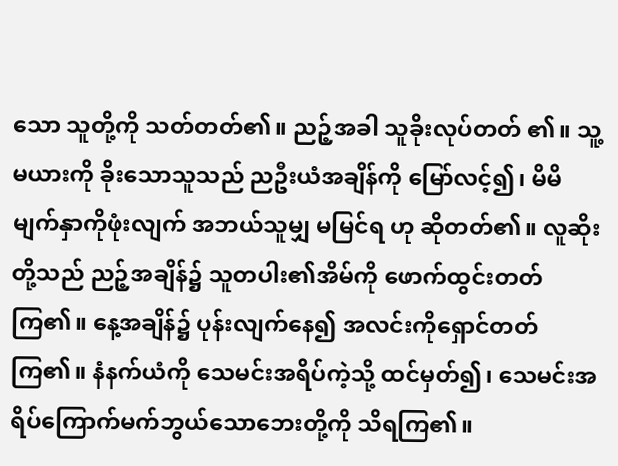သော သူတို့ကို သတ်တတ်၏။ ညဉ့်အခါ သူခိုးလုပ်တတ် ၏။ သူ့မယားကို ခိုးသောသူသည် ညဦးယံအချိန်ကို မြော်လင့်၍၊ မိမိမျက်နှာကိုဖုံးလျက် အဘယ်သူမျှ မမြင်ရ ဟု ဆိုတတ်၏။ လူဆိုးတို့သည် ညဉ့်အချိန်၌ သူတပါး၏အိမ်ကို ဖောက်ထွင်းတတ်ကြ၏။ နေ့အချိန်၌ ပုန်းလျက်နေ၍ အလင်းကိုရှောင်တတ်ကြ၏။ နံနက်ယံကို သေမင်းအရိပ်ကဲ့သို့ ထင်မှတ်၍၊ သေမင်းအရိပ်ကြောက်မက်ဘွယ်သောဘေးတို့ကို သိရကြ၏။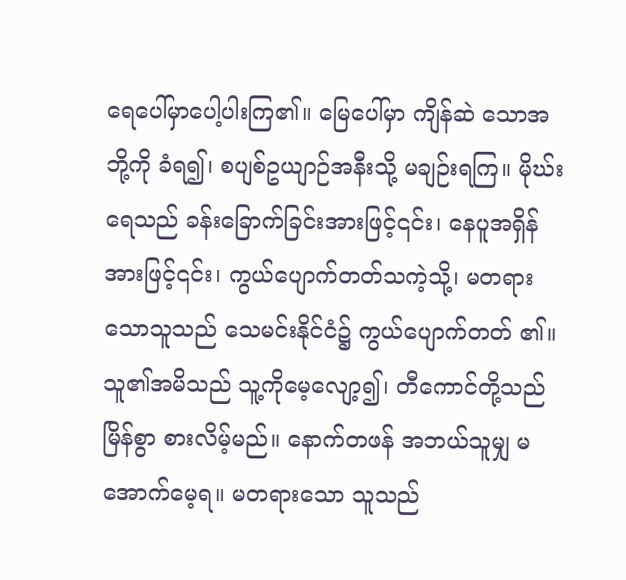ရေပေါ်မှာပေါ့ပါးကြ၏။ မြေပေါ်မှာ ကျိန်ဆဲ သောအဘို့ကို ခံရ၍၊ စပျစ်ဥယျာဉ်အနီးသို့ မချဉ်းရကြ။ မိုဃ်းရေသည် ခန်းခြောက်ခြင်းအားဖြင့်၎င်း၊ နေပူအရှိန်အားဖြင့်၎င်း၊ ကွယ်ပျောက်တတ်သကဲ့သို့၊ မတရားသောသူသည် သေမင်းနိုင်ငံ၌ ကွယ်ပျောက်တတ် ၏။ သူ၏အမိသည် သူ့ကိုမေ့လျော့၍၊ တီကောင်တို့သည် မြိန်စွာ စားလိမ့်မည်။ နောက်တဖန် အဘယ်သူမျှ မအောက်မေ့ရ။ မတရားသော သူသည်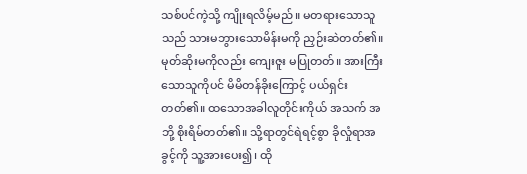သစ်ပင်ကဲ့သို့ ကျိုးရလိမ့်မည်။ မတရားသောသူသည် သားမဘွားသောမိန်းမကို ညှဉ်းဆဲတတ်၏။ မုတ်ဆိုးမကိုလည်း ကျေးဇူး မပြုတတ်။ အားကြီးသောသူကိုပင် မိမိတန်ခိုးကြောင့် ပယ်ရှင်းတတ်၏။ ထသောအခါလူတိုင်းကိုယ် အသက် အဘို့ စိုးရိမ်တတ်၏။ သို့ရာတွင်ရဲရင့်စွာ ခိုလှုံရာအခွင့်ကို သူ့အားပေး၍၊ ထို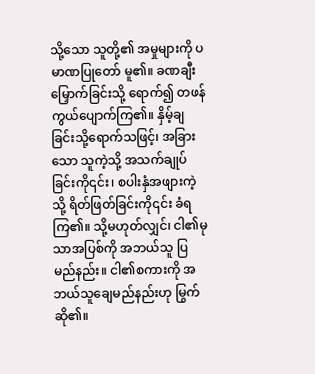သို့သော သူတို့၏ အမှုများကို ပမာဏပြုတော် မူ၏။ ခဏချီးမြှောက်ခြင်းသို့ ရောက်၍ တဖန် ကွယ်ပျောက်ကြ၏။ နှိမ့်ချခြင်းသို့ရောက်သဖြင့်၊ အခြားသော သူကဲ့သို့ အသက်ချုပ်ခြင်းကို၎င်း၊ စပါးနှံအဖျားကဲ့သို့ ရိတ်ဖြတ်ခြင်းကို၎င်း ခံရကြ၏။ သို့မဟုတ်လျှင်၊ ငါ၏မုသာအပြစ်ကို အဘယ်သူ ပြမည်နည်း။ ငါ၏စကားကို အဘယ်သူချေမည်နည်းဟု မြွက်ဆို၏။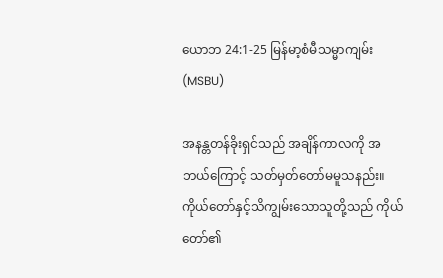ယောဘ 24:1-25 မြန်မာ့စံမီသမ္မာကျမ်း (MSBU)

အနန္တတန်ခိုးရှင်သည် အချိန်ကာလကို အဘယ်ကြောင့် သတ်မှတ်တော်မမူသနည်း။ ကိုယ်တော်နှင့်သိကျွမ်းသောသူတို့သည် ကိုယ်တော်၏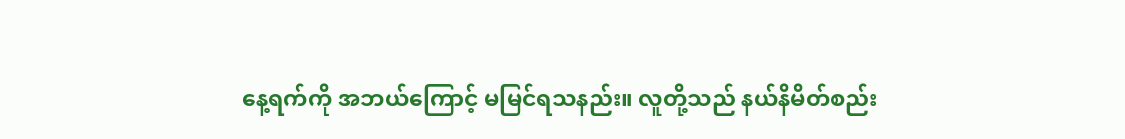နေ့ရက်ကို အဘယ်ကြောင့် မမြင်ရသနည်း။ လူတို့သည် နယ်နိမိတ်စည်း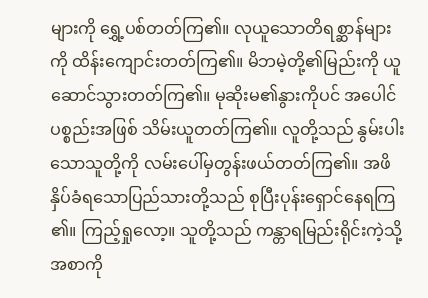များကို ရွှေ့ပစ်တတ်ကြ၏။ လုယူသောတိရစ္ဆာန်များကို ထိန်းကျောင်းတတ်ကြ၏။ မိဘမဲ့တို့၏မြည်းကို ယူဆောင်သွားတတ်ကြ၏။ မုဆိုးမ၏နွားကိုပင် အပေါင်ပစ္စည်းအဖြစ် သိမ်းယူတတ်ကြ၏။ လူတို့သည် နွမ်းပါးသောသူတို့ကို လမ်းပေါ်မှတွန်းဖယ်တတ်ကြ၏။ အဖိနှိပ်ခံရသောပြည်သားတို့သည် စုပြီးပုန်းရှောင်နေရကြ၏။ ကြည့်ရှုလော့။ သူတို့သည် ကန္တာရမြည်းရိုင်းကဲ့သို့ အစာကို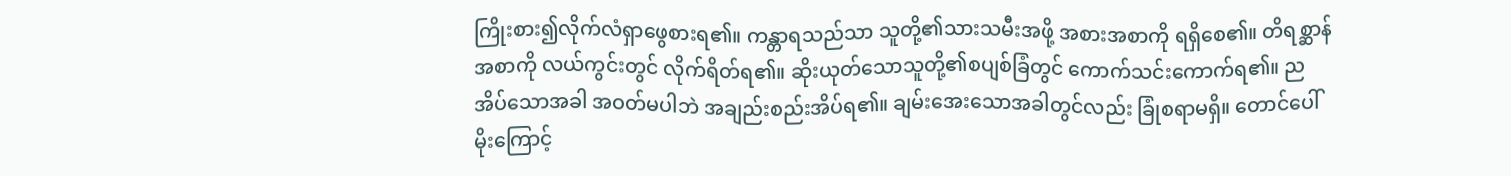ကြိုးစား၍လိုက်လံရှာဖွေစားရ၏။ ကန္တာရသည်သာ သူတို့၏သားသမီးအဖို့ အစားအစာကို ရရှိစေ၏။ တိရစ္ဆာန်အစာကို လယ်ကွင်းတွင် လိုက်ရိတ်ရ၏။ ဆိုးယုတ်သောသူတို့၏စပျစ်ခြံတွင် ကောက်သင်းကောက်ရ၏။ ညအိပ်သောအခါ အဝတ်မပါဘဲ အချည်းစည်းအိပ်ရ၏။ ချမ်းအေးသောအခါတွင်လည်း ခြုံစရာမရှိ။ တောင်ပေါ်မိုးကြောင့်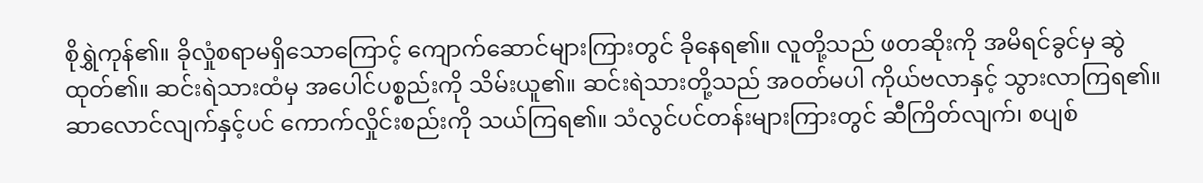စိုရွှဲကုန်၏။ ခိုလှုံစရာမရှိသောကြောင့် ကျောက်ဆောင်များကြားတွင် ခိုနေရ၏။ လူတို့သည် ဖတဆိုးကို အမိရင်ခွင်မှ ဆွဲထုတ်၏။ ဆင်းရဲသားထံမှ အပေါင်ပစ္စည်းကို သိမ်းယူ၏။ ဆင်းရဲသားတို့သည် အဝတ်မပါ ကိုယ်ဗလာနှင့် သွားလာကြရ၏။ ဆာလောင်လျက်နှင့်ပင် ကောက်လှိုင်းစည်းကို သယ်ကြရ၏။ သံလွင်ပင်တန်းများကြားတွင် ဆီကြိတ်လျက်၊ စပျစ်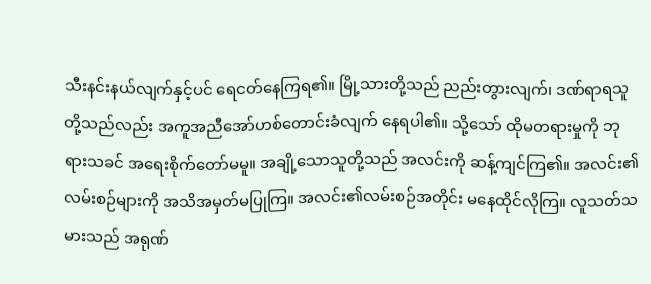သီးနင်းနယ်လျက်နှင့်ပင် ရေငတ်နေကြရ၏။ မြို့သားတို့သည် ညည်းတွားလျက်၊ ဒဏ်ရာရသူတို့သည်လည်း အကူအညီအော်ဟစ်တောင်းခံလျက် နေရပါ၏။ သို့သော် ထိုမတရားမှုကို ဘုရားသခင် အရေးစိုက်တော်မမူ။ အချို့သောသူတို့သည် အလင်းကို ဆန့်ကျင်ကြ၏။ အလင်း၏လမ်းစဉ်များကို အသိအမှတ်မပြုကြ။ အလင်း၏လမ်းစဉ်အတိုင်း မနေထိုင်လိုကြ။ လူသတ်သမားသည် အရုဏ်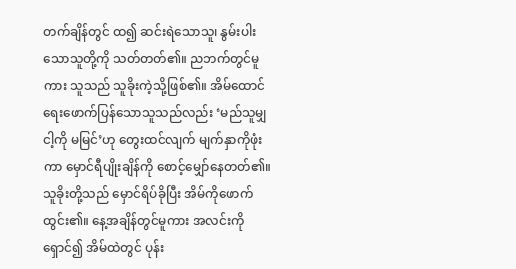တက်ချိန်တွင် ထ၍ ဆင်းရဲသောသူ၊ နွမ်းပါးသောသူတို့ကို သတ်တတ်၏။ ညဘက်တွင်မူကား သူသည် သူခိုးကဲ့သို့ဖြစ်၏။ အိမ်ထောင်ရေးဖောက်ပြန်သောသူသည်လည်း ‘မည်သူမျှ ငါ့ကို မမြင်’ဟု တွေးထင်လျက် မျက်နှာကိုဖုံးကာ မှောင်ရီပျိုးချိန်ကို စောင့်မျှော်နေတတ်၏။ သူခိုးတို့သည် မှောင်ရိပ်ခိုပြီး အိမ်ကိုဖောက်ထွင်း၏။ နေ့အချိန်တွင်မူကား အလင်းကိုရှောင်၍ အိမ်ထဲတွင် ပုန်း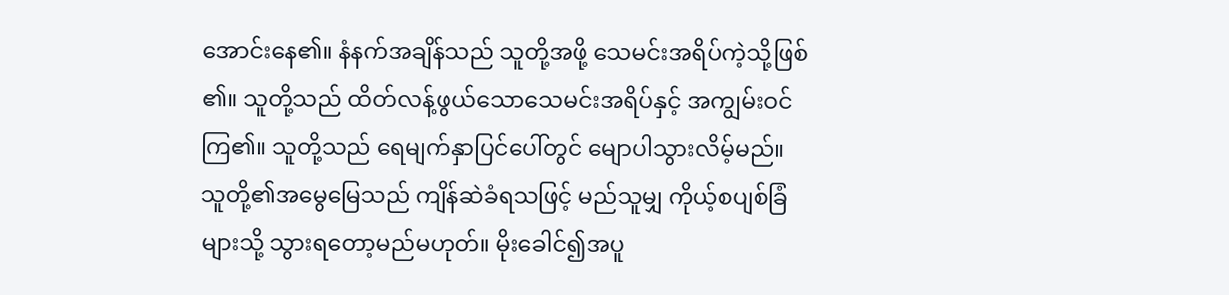အောင်းနေ၏။ နံနက်အချိန်သည် သူတို့အဖို့ သေမင်းအရိပ်ကဲ့သို့ဖြစ်၏။ သူတို့သည် ထိတ်လန့်ဖွယ်သောသေမင်းအရိပ်နှင့် အကျွမ်းဝင်ကြ၏။ သူတို့သည် ရေမျက်နှာပြင်ပေါ်တွင် မျောပါသွားလိမ့်မည်။ သူတို့၏အမွေမြေသည် ကျိန်ဆဲခံရသဖြင့် မည်သူမျှ ကိုယ့်စပျစ်ခြံများသို့ သွားရတော့မည်မဟုတ်။ မိုးခေါင်၍အပူ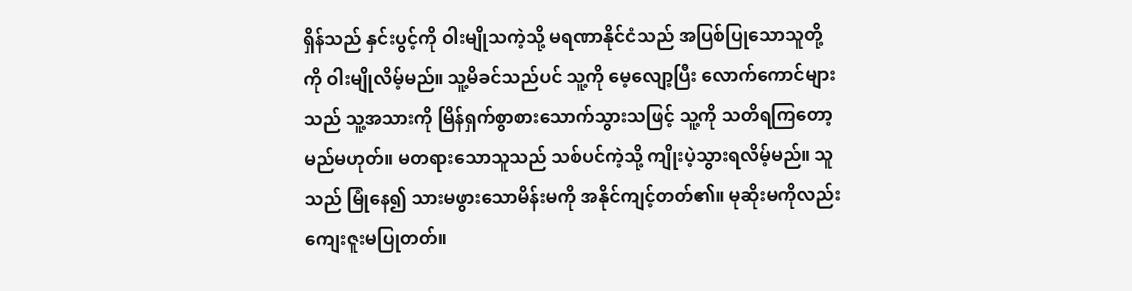ရှိန်သည် နှင်းပွင့်ကို ဝါးမျိုသကဲ့သို့ မရဏာနိုင်ငံသည် အပြစ်ပြုသောသူတို့ကို ဝါးမျိုလိမ့်မည်။ သူ့မိခင်သည်ပင် သူ့ကို မေ့လျော့ပြီး လောက်ကောင်များသည် သူ့အသားကို မြိန်ရှက်စွာစားသောက်သွားသဖြင့် သူ့ကို သတိရကြတော့မည်မဟုတ်။ မတရားသောသူသည် သစ်ပင်ကဲ့သို့ ကျိုးပဲ့သွားရလိမ့်မည်။ သူသည် မြုံနေ၍ သားမဖွားသောမိန်းမကို အနိုင်ကျင့်တတ်၏။ မုဆိုးမကိုလည်း ကျေးဇူးမပြုတတ်။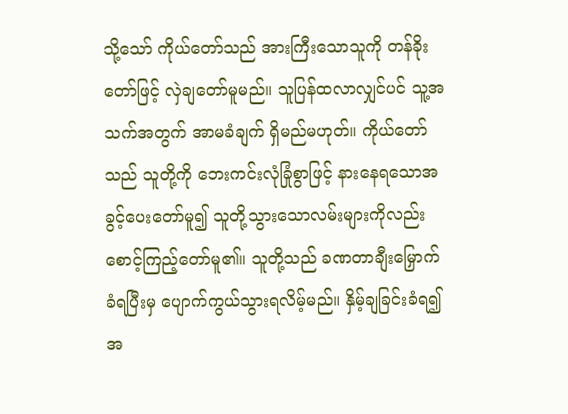သို့သော် ကိုယ်တော်သည် အားကြီးသောသူကို တန်ခိုးတော်ဖြင့် လှဲချတော်မူမည်။ သူပြန်ထလာလျှင်ပင် သူ့အသက်အတွက် အာမခံချက် ရှိမည်မဟုတ်။ ကိုယ်တော်သည် သူတို့ကို ဘေးကင်းလုံခြုံစွာဖြင့် နားနေရသောအခွင့်ပေးတော်မူ၍ သူတို့သွားသောလမ်းများကိုလည်း စောင့်ကြည့်တော်မူ၏။ သူတို့သည် ခဏတာချီးမြှောက်ခံရပြီးမှ ပျောက်ကွယ်သွားရလိမ့်မည်။ နှိမ့်ချခြင်းခံရ၍ အ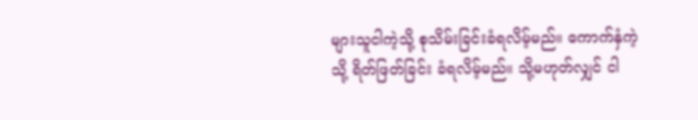များသူငါကဲ့သို့ စုသိမ်းခြင်းခံရလိမ့်မည်။ ကောက်နှံကဲ့သို့ ရိတ်ဖြတ်ခြင်း ခံရလိမ့်မည်။ သို့မဟုတ်လျှင် ငါ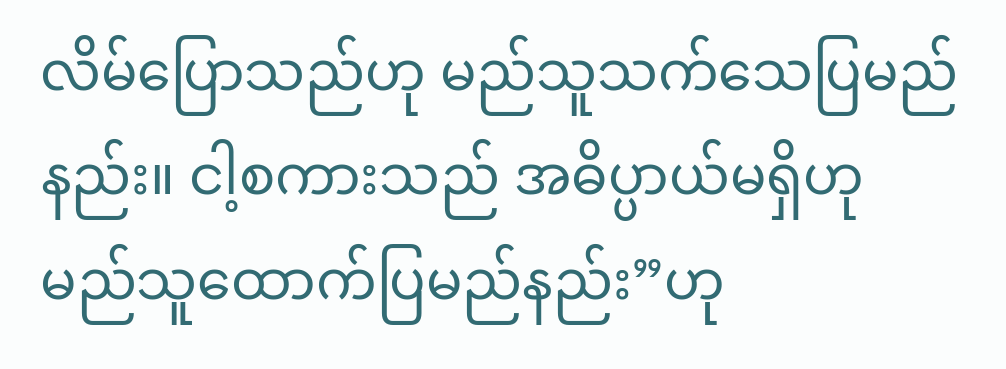လိမ်ပြောသည်ဟု မည်သူသက်သေပြမည်နည်း။ ငါ့စကားသည် အဓိပ္ပာယ်မရှိဟု မည်သူထောက်ပြမည်နည်း”ဟု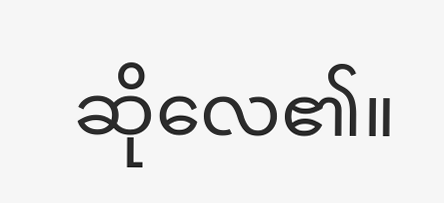ဆိုလေ၏။